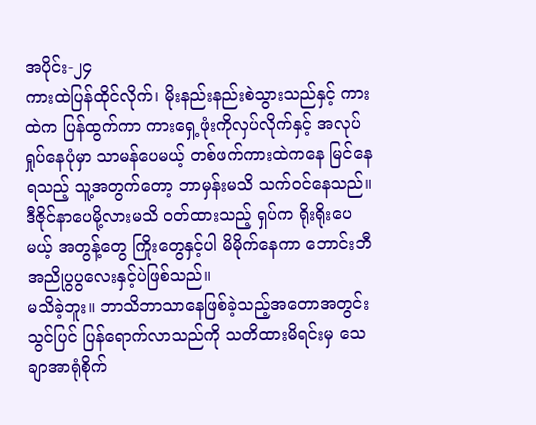အပိုင်း-၂၄
ကားထဲပြန်ထိုင်လိုက်၊ မိုးနည်းနည်းစဲသွားသည်နှင့် ကားထဲက ပြန်ထွက်ကာ ကားရှေ့ဖုံးကိုလှပ်လိုက်နှင့် အလုပ်ရှုပ်နေပုံမှာ သာမန်ပေမယ့် တစ်ဖက်ကားထဲကနေ မြင်နေရသည့် သူ့အတွက်တော့ ဘာမှန်းမသိ သက်ဝင်နေသည်။ ဒီဇိုင်နာပေမို့လားမသိ ဝတ်ထားသည့် ရှပ်က ရိုးရိုးပေမယ့် အတွန့်တွေ ကြိုးတွေနှင့်ပါ မိမိုက်နေကာ ဘောင်းဘီအညိုပွပွလေးနှင့်ပဲဖြစ်သည်။
မသိခဲ့ဘူး။ ဘာသိဘာသာနေဖြစ်ခဲ့သည့်အတောအတွင်း သွင်ပြင် ပြန်ရောက်လာသည်ကို သတိထားမိရင်းမှ သေချာအာရုံစိုက်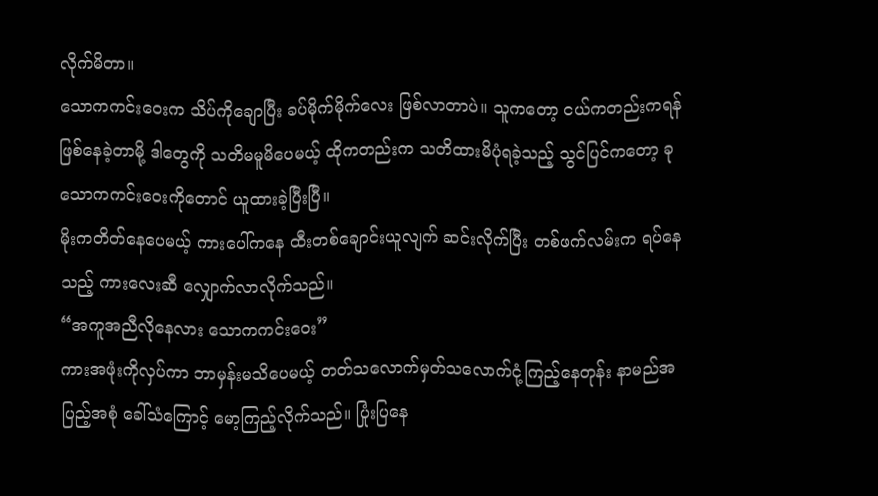လိုက်မိတာ။
သောကကင်းဝေးက သိပ်ကိုချောပြီး ခပ်မိုက်မိုက်လေး ဖြစ်လာတာပဲ။ သူကတော့ ငယ်ကတည်းကရန်ဖြစ်နေခဲ့တာမို့ ဒါတွေကို သတိမမူမိပေမယ့် ထိုကတည်းက သတိထားမိပုံရခဲ့သည့် သွင်ပြင်ကတော့ ခု သောကကင်းဝေးကိုတောင် ယူထားခဲ့ပြီးပြီ။
မိုးကတိတ်နေပေမယ့် ကားပေါ်ကနေ ထီးတစ်ချောင်းယူလျက် ဆင်းလိုက်ပြီး တစ်ဖက်လမ်းက ရပ်နေသည့် ကားလေးဆီ လျှောက်လာလိုက်သည်။
“အကူအညီလိုနေလား သောကကင်းဝေး”
ကားအဖုံးကိုလှပ်ကာ ဘာမှန်းမသိပေမယ့် တတ်သလောက်မှတ်သလောက်ငုံ့ကြည့်နေတုန်း နာမည်အပြည့်အစုံ ခေါ်သံကြောင့် မော့ကြည့်လိုက်သည်။ ပြုံးပြနေ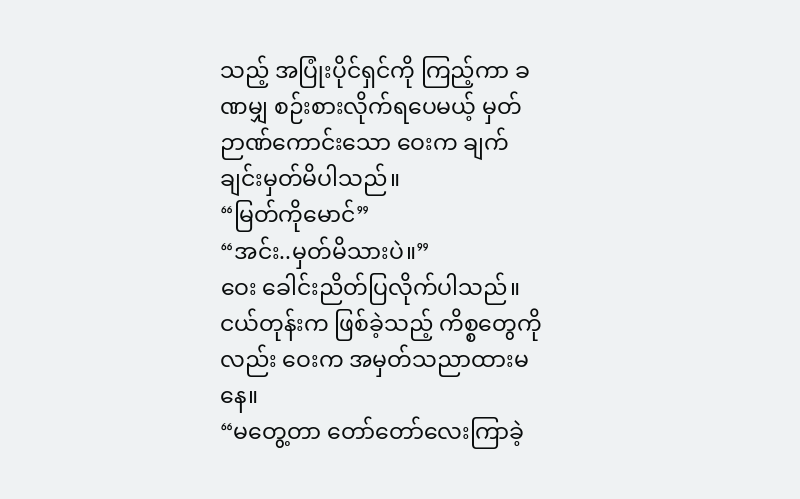သည့် အပြုံးပိုင်ရှင်ကို ကြည့်ကာ ခဏမျှ စဉ်းစားလိုက်ရပေမယ့် မှတ်ဉာဏ်ကောင်းသော ဝေးက ချက်ချင်းမှတ်မိပါသည်။
“မြတ်ကိုမောင်”
“အင်း..မှတ်မိသားပဲ။”
ဝေး ခေါင်းညိတ်ပြလိုက်ပါသည်။ငယ်တုန်းက ဖြစ်ခဲ့သည့် ကိစ္စတွေကိုလည်း ဝေးက အမှတ်သညာထားမနေ။
“မတွေ့တာ တော်တော်လေးကြာခဲ့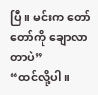ပြီ။ မင်းက တော်တော်ကို ချောလာတာပဲ”
“ထင်လို့ပါ။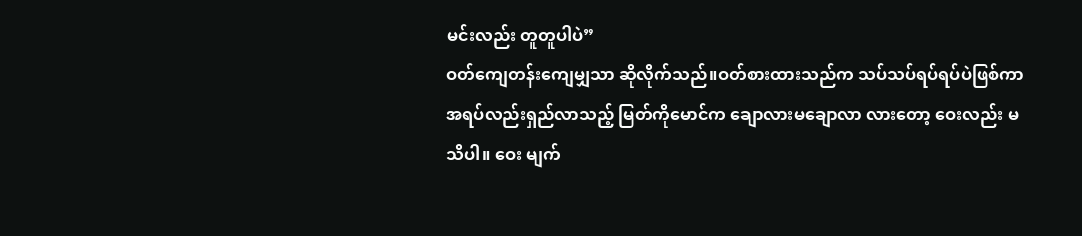မင်းလည်း တူတူပါပဲ”
ဝတ်ကျေတန်းကျေမျှသာ ဆိုလိုက်သည်။ဝတ်စားထားသည်က သပ်သပ်ရပ်ရပ်ပဲဖြစ်ကာ အရပ်လည်းရှည်လာသည့် မြတ်ကိုမောင်က ချောလားမချောလာ လားတော့ ဝေးလည်း မသိပါ။ ဝေး မျက်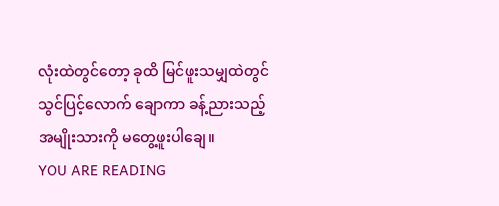လုံးထဲတွင်တော့ ခုထိ မြင်ဖူးသမျှထဲတွင် သွင်ပြင့်လောက် ချောကာ ခန့်ညားသည့် အမျိုးသားကို မတွေ့ဖူးပါချေ။
YOU ARE READING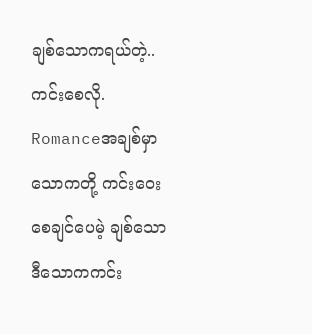ချစ်သောကရယ်တဲ့.. ကင်းစေလို.
Romanceအချစ်မှာ သောကတို့ ကင်းဝေးစေချင်ပေမဲ့ ချစ်သော ဒီသောကကင်း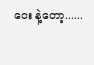ဝေး နဲ့တော့......